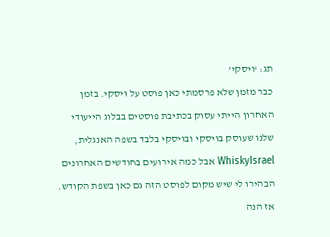תג: ‘ויסקי’
כבר מזמן שלא פרסמתי כאן פוסט על ויסקי. בזמן האחרון הייתי עסוק בכתיבת פוסטים בבלוג הייעודי שלנו שעוסק בויסקי ובויסקי בלבד בשפה האנגלית, WhiskyIsrael אבל כמה אירועים בחודשים האחרונים הבהירו לי שיש מקום לפוסט הזה גם כאן בשפת הקודש. אז הנה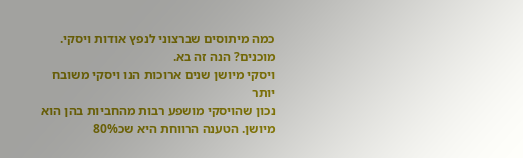כמה מיתוסים שברצוני לנפץ אודות ויסקי. מוכנים? הנה זה בא.
ויסקי מיושן שנים ארוכות הנו ויסקי משובח יותר
נכון שהויסקי מושפע רבות מהחביות בהן הוא מיושן. הטענה הרווחת היא שכ80%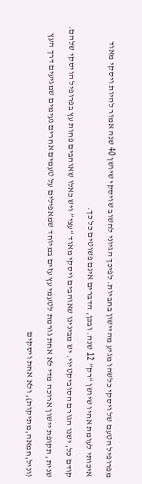מפרופיל הטעם של ויסקי כלשהו מגיע מהיישון בחביות. לפיכך הגיוני לחשוב שויסקי שיושן 40 שנה אמור להיות ויסקי מאוד איכותי לעומת אחיו שיושן “רק” 12 שנה. ובכן, הדברים אינם פשוטים כל כך.
קודם כל, ישנו הגורם הסוביקטיוי. יש מבינינו שאוהבים ויסקי מאוד “עצי” ויש כאלו שאוהבים פחות עץ בפרופיל הויסקי שלהם. שנית, תקופת יישון ארוכה מדי לא אחת גורמת לטעמי עץ עזים במיוחד שמאפילים על טעמים אחרים נעימים שמגיעים דרך העץ (וניל,חמאה,מתיקות), ולא אחת ויסקים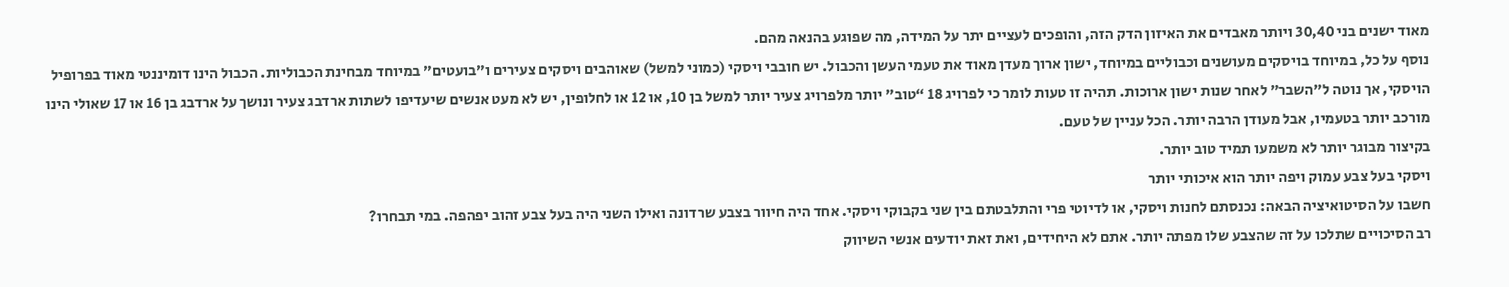מאוד ישנים בני 30,40 ויותר מאבדים את האיזון הדק הזה, והופכים לעציים יתר על המידה, מה שפוגע בהנאה מהם.
נוסף על כל, במיוחד בויסקים מעושנים וכבוליים במיוחד, ישון ארוך מעדן מאוד את טעמי העשן והכבול. יש חובבי ויסקי (כמוני למשל) שאוהבים ויסקים צעירים ו”בועטים” במיוחד מבחינת הכבוליות. הכבול הינו דומיננטי מאוד בפרופיל הויסקי, אך נוטה ל”השבר” לאחר שנות ישון ארוכות. תהיה זו טעות לומר כי לפרויג 18 “טוב” יותר מלפרויג צעיר יותר למשל בן 10, או 12 או לחלופין, יש לא מעט אנשים שיעדיפו לשתות ארדבג צעיר ונושך על ארדבג בן 16 או 17 שאולי הינו מורכב יותר בטעמיו, אבל מעודן הרבה יותר. הכל עניין של טעם.
בקיצור מבוגר יותר לא משמעו תמיד טוב יותר.
ויסקי בעל צבע עמוק ויפה יותר הוא איכותי יותר
חשבו על הסיטואיציה הבאה: נכנסתם לחנות ויסקי, או לדיוטי פרי והתלבטתם בין שני בקבוקי ויסקי. אחד היה חיוור בצבע שרדונה ואילו השני היה בעל צבע זהוב יפהפה. במי תבחרו?
רב הסיכויים שתלכו על זה שהצבע שלו מפתה יותר. אתם לא היחידים, ואת זאת יודעים אנשי השיווק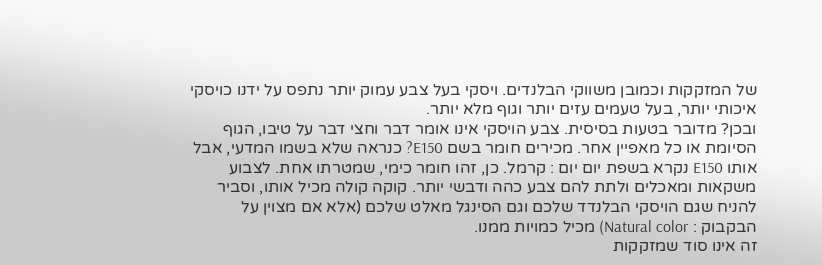של המזקקות וכמובן משווקי הבלנדים. ויסקי בעל צבע עמוק יותר נתפס על ידנו כויסקי איכותי יותר, בעל טעמים עזים יותר וגוף מלא יותר.
ובכן? מדובר בטעות בסיסית. צבע הויסקי אינו אומר דבר וחצי דבר על טיבו, הגוף הסיומת או כל מאפיין אחר. מכירים חומר בשם E150? כנראה שלא בשמו המדעי, אבל אותו E150 נקרא בשפת יום יום : קרמל. כן, זהו חומר כימי, שמטרתו אחת. לצבוע משקאות ומאכלים ולתת להם צבע כהה ודבשי יותר. קוקה קולה מכיל אותו, וסביר להניח שגם הויסקי הבלנדד שלכם וגם הסינגל מאלט שלכם (אלא אם מצוין על הבקבוק : Natural color) מכיל כמויות ממנו.
זה אינו סוד שמזקקות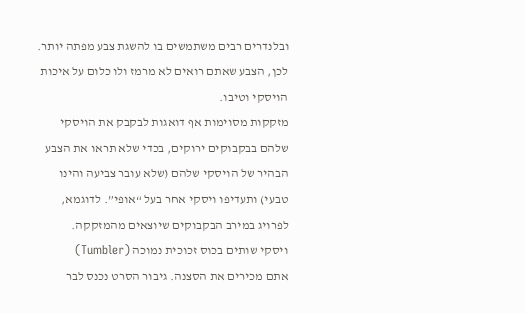ובלנדרים רבים משתמשים בו להשגת צבע מפתה יותר. לכן, הצבע שאתם רואים לא מרמז ולו כלום על איכות הויסקי וטיבו.
מזקקות מסוימות אף דואגות לבקבק את הויסקי שלהם בבקבוקים ירוקים, בכדי שלא תראו את הצבע הבהיר של הויסקי שלהם (שלא עובר צביעה והינו טבעי) ותעדיפו ויסקי אחר בעל “אופי”. לדוגמא, לפרויג במירב הבקבוקים שיוצאים מהמזקקה.
ויסקי שותים בכוס זכוכית נמוכה (Tumbler)
אתם מכירים את הסצנה. גיבור הסרט נכנס לבר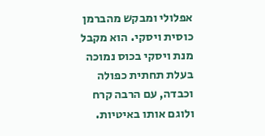אפלולי ומבקש מהברמן כוסית ויסקי. הוא מקבל מנת ויסקי בכוס נמוכה בעלת תחתית כפולה וכבדה, עם הרבה קרח ולוגם אותו באיטיות.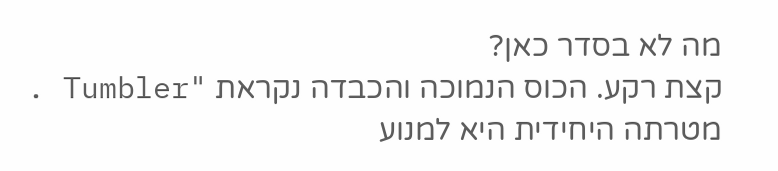מה לא בסדר כאן?
קצת רקע. הכוס הנמוכה והכבדה נקראת "Tumbler . מטרתה היחידית היא למנוע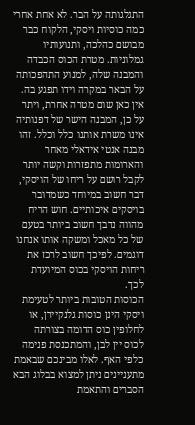התגלגותה על הבר. לא אחת אחרי כמה כוסיות ויסקי, הלקוח כבר מבושם כהלכה, ותנועותיו גמלוניות. מטרת הכוס הכבדה והמבנה שלה, למנוע התהפכותה על הבאר במקרה וידו תפגע בה. אין כאן שום מטרה אחרת, ויתר על כן, המבנה הישר של דפנותיה אינו משרת אותנו כלל וכלל. זהו מבנה אנטי אידאלי מאחר והארומות מתפזרות וקשה יותר לקבל רושם על ריחו של הויסקי, דבר חשוב במיוחד כשמדובר בויסקים איכותיים. חוש הריח מהווה נדבך חשוב ביותר בטעם של כל מאכל ומשקה אותו אנחנו דוגמים. לפיכך חשוב לרכז את ריחות הויסקי בכוס המיועדת לכך.
הכוסות הטובות ביותר לטעימת ויסקי הינן כוסות גלנקיירן, או לחלופין כוס הדומה בצורתה לכוס יין לבן, והמתכנסת פנימה כלפי האף. לאלו מבינכם שבאמת מתעניינים ניתן למצוא בבלוג הבא הסברים והתאמת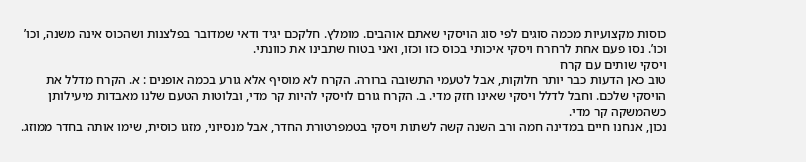כוסות מקצועיות מכמה סוגים לפי סוג הויסקי שאתם אוהבים. מומלץ. חלקכם יגיד ודאי שמדובר בפלצנות ושהכוס אינה משנה, וכו’ וכו’. נסו פעם אחת לרחרח ויסקי איכותי בכוס כזו וכזו, ואני בטוח שתבינו את כוונתי.
ויסקי שותים עם קרח
טוב כאן הדעות כבר יותר חלוקות, אבל לטעמי התשובה ברורה. הקרח לא מוסיף אלא גורע בכמה אופנים : א. הקרח מדלל את הויסקי שלכם. וחבל לדלל ויסקי שאינו חזק מדי. ב. הקרח גורם לויסקי להיות קר מדי, ובלוטות הטעם שלנו מאבדות מיעילותן כשהמשקה קר מדי.
נכון, אנחנו חיים במדינה חמה ורב השנה קשה לשתות ויסקי בטמפרטורת החדר, אבל מנסיוני, מזגו כוסית, שימו אותה בחדר ממוזג.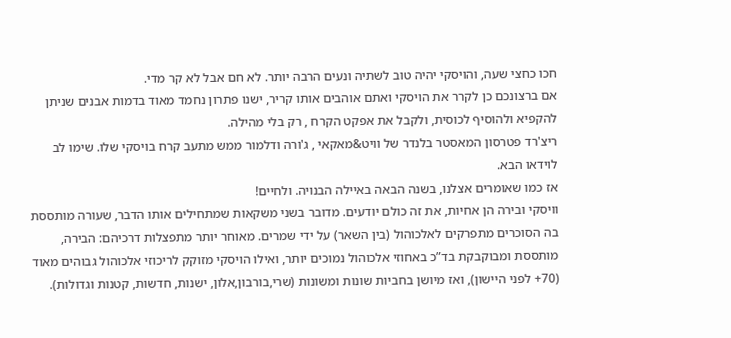חכו כחצי שעה, והויסקי יהיה טוב לשתיה ונעים הרבה יותר. לא חם אבל לא קר מדי.
אם ברצונכם כן לקרר את הויסקי ואתם אוהבים אותו קריר, ישנו פתרון נחמד מאוד בדמות אבנים שניתן להקפיא ולהוסיף לכוסית, ולקבל את אפקט הקרח , רק בלי מהילה.
ריצ'רד פטרסון המאסטר בלנדר של וויט&מאקאי , ג'ורה ודלמור ממש מתעב קרח בויסקי שלו. שימו לב לוידאו הבא.
אז כמו שאומרים אצלנו, בשנה הבאה באיילה הבנויה. ולחיים!
וויסקי ובירה הן אחיות, את זה כולם יודעים. מדובר בשני משקאות שמתחילים אותו הדבר, שעורה מותססת בה הסוכרים מתפרקים לאלכוהול (בין השאר) על ידי שמרים. מאוחר יותר מתפצלות דרכיהם: הבירה, מותססת ומבוקבקת בד”כ באחוזי אלכוהול נמוכים יותר, ואילו הויסקי מזוקק לריכוזי אלכוהול גבוהים מאוד (70+ לפני היישון), ואז מיושן בחביות שונות ומשונות (שרי,בורבון,אלון, ישנות, חדשות, קטנות וגדולות).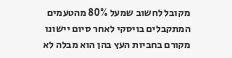מקובל לחשוב שמעל 80% מהטעמים המתקבלים בויסקי לאחר סיום יישונו מקורם בחביות העץ בהן הוא מבלה לא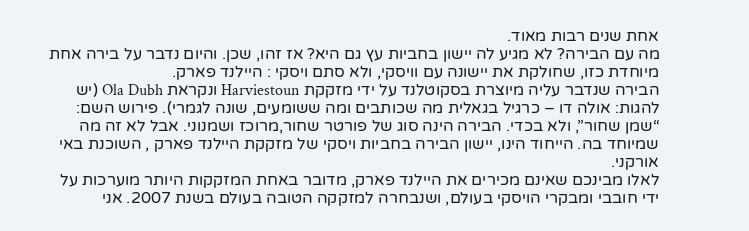אחת שנים רבות מאוד.
מה עם הבירה? לא מגיע לה יישון בחביות עץ גם היא? אז זהו, שכן. והיום נדבר על בירה אחת מיוחדת כזו, שחולקת את יישונה עם וויסקי, ולא סתם ויסקי : היילנד פארק.
הבירה שנדבר עליה מיוצרת בסקוטלנד על ידי מזקקת Harviestoun ונקראת Ola Dubh (יש להגות: אולה דו – כרגיל בגאלית מה שכותבים ומה ששומעים, שונה לגמרי). פירוש השם: “שמן שחור”, ולא בכדי. הבירה הינה סוג של פורטר שחור,מרוכז ושמנוני. אבל לא זה מה שמיוחד בה. הייחוד הינו, יישון הבירה בחביות ויסקי של מזקקת היילנד פארק , השוכנת באי אורקני.
לאלו מבינכם שאינם מכירים את היילנד פארק, מדובר באחת המזקקות היותר מוערכות על ידי חובבי ומבקרי הויסקי בעולם, ושנבחרה למזקקה הטובה בעולם בשנת 2007. אני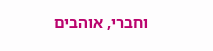וחברי, אוהבים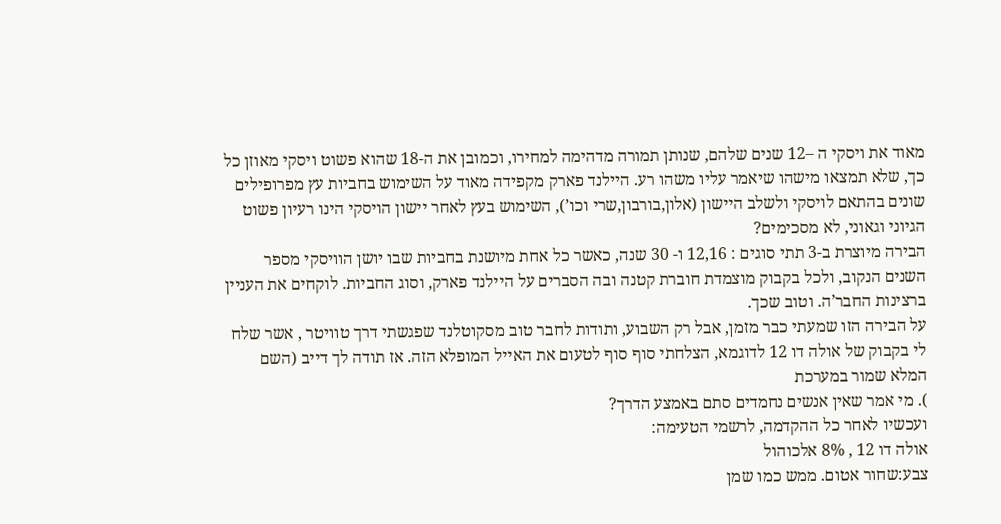מאוד את ויסקי ה –12 שנים שלהם, שנותן תמורה מדהימה למחירו, וכמובן את ה-18 שהוא פשוט ויסקי מאוזן כל כך, שלא תמצאו מישהו שיאמר עליו משהו רע. היילנד פארק מקפידה מאוד על השימוש בחביות עץ מפרופילים שונים בהתאם לויסקי ולשלב היישון (אלון,בורבון,שרי וכו’), השימוש בעץ לאחר יישון הויסקי הינו רעיון פשוט הגיוני וגאוני, לא מסכימים?
הבירה מיוצרת ב-3 תתי סוגים : 12,16 ו- 30 שנה, כאשר כל אחת מיושנת בחביות שבו יושן הוויסקי מספר השנים הנקוב, ולכל בקבוק מוצמדת חוברת קטנה ובה הסברים על היילנד פארק, וסוג החביות. לוקחים את העניין ברצינות החבר’ה. וטוב שכך.
על הבירה הזו שמעתי כבר מזמן, אבל רק השבוע, ותודות לחבר טוב מסקוטלנד שפגשתי דרך טוויטר , אשר שלח לי בקבוק של אולה דו 12 לדוגמא, הצלחתי סוף סוף לטעום את האייל המופלא הזה. אז תודה לך דייב (השם המלא שמור במערכת
). מי אמר שאין אנשים נחמדים סתם באמצע הדרך?
ועכשיו לאחר כל ההקדמה, לרשמי הטעימה:
אולה דו 12 , 8% אלכוהול
צבע:שחור אטום. ממש כמו שמן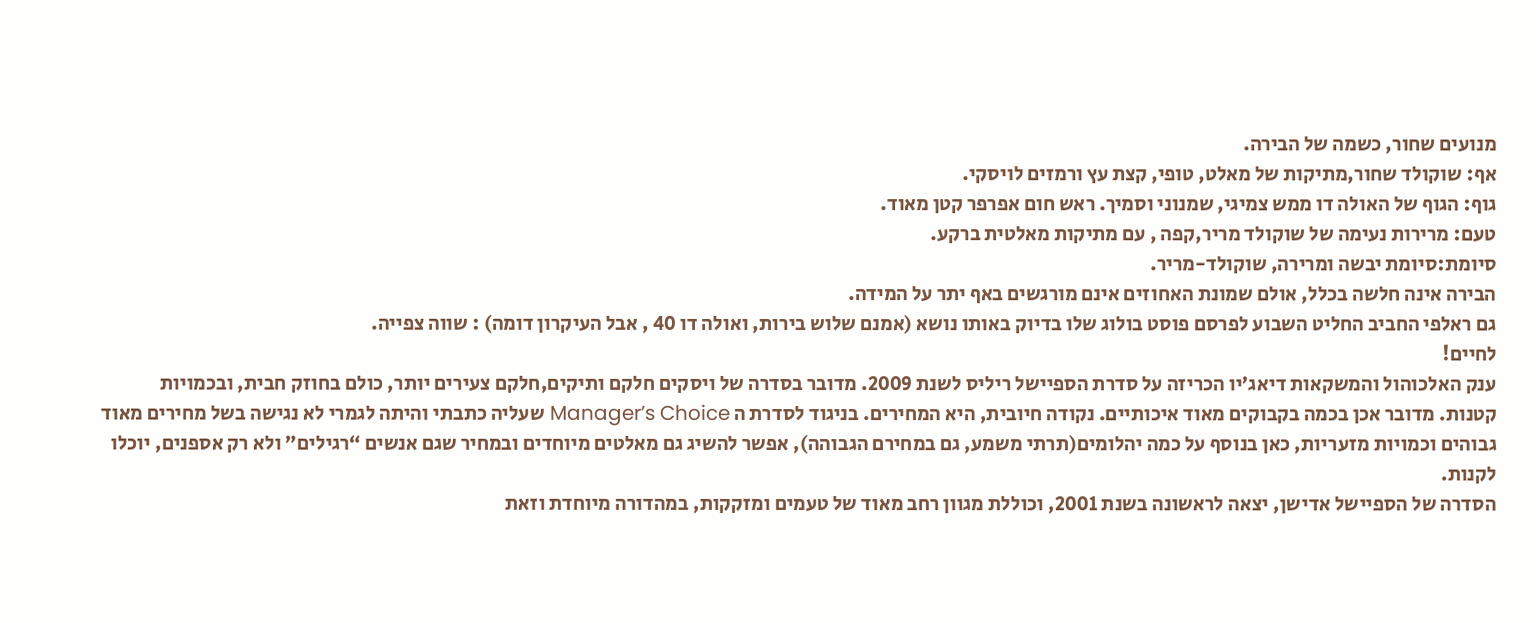מנועים שחור, כשמה של הבירה.
אף: שוקולד שחור,מתיקות של מאלט, טופי, קצת עץ ורמזים לויסקי.
גוף: הגוף של האולה דו ממש צמיגי, שמנוני וסמיך. ראש חום אפרפר קטן מאוד.
טעם: מרירות נעימה של שוקולד מריר,קפה , עם מתיקות מאלטית ברקע.
סיומת:סיומת יבשה ומרירה, שוקולד-מריר.
הבירה אינה חלשה בכלל, אולם שמונת האחוזים אינם מורגשים באף יתר על המידה.
גם ראלפי החביב החליט השבוע לפרסם פוסט בולוג שלו בדיוק באותו נושא (אמנם שלוש בירות, ואולה דו 40 , אבל העיקרון דומה) : שווה צפייה.
לחיים!
ענק האלכוהול והמשקאות דיאג’יו הכריזה על סדרת הספיישל ריליס לשנת 2009. מדובר בסדרה של ויסקים חלקם ותיקים,חלקם צעירים יותר, כולם בחוזק חבית, ובכמויות קטנות. מדובר אכן בכמה בקבוקים מאוד איכותיים. נקודה חיובית, היא המחירים. בניגוד לסדרת ה Manager’s Choice שעליה כתבתי והיתה לגמרי לא נגישה בשל מחירים מאוד גבוהים וכמויות מזעריות, כאן בנוסף על כמה יהלומים(תרתי משמע, גם במחירם הגבוהה), אפשר להשיג גם מאלטים מיוחדים ובמחיר שגם אנשים “רגילים” ולא רק אספנים, יוכלו לקנות.
הסדרה של הספיישל אדישן, יצאה לראשונה בשנת 2001, וכוללת מגוון רחב מאוד של טעמים ומזקקות, במהדורה מיוחדת וזאת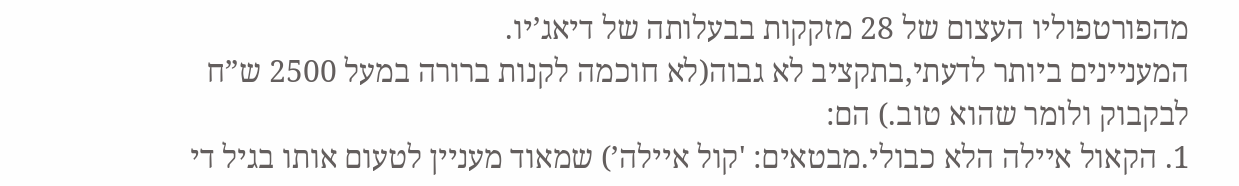מהפורטפוליו העצום של 28 מזקקות בבעלותה של דיאג’יו.
המעניינים ביותר לדעתי,בתקציב לא גבוה(לא חוכמה לקנות ברורה במעל 2500 ש”ח לבקבוק ולומר שהוא טוב.) הם:
1. הקאול איילה הלא כבולי.מבטאים: 'קול איילה’) שמאוד מעניין לטעום אותו בגיל די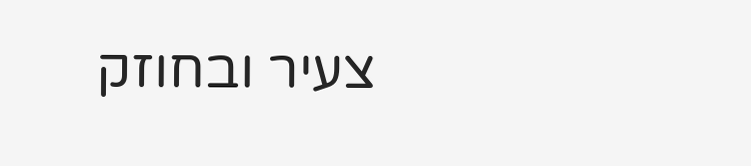צעיר ובחוזק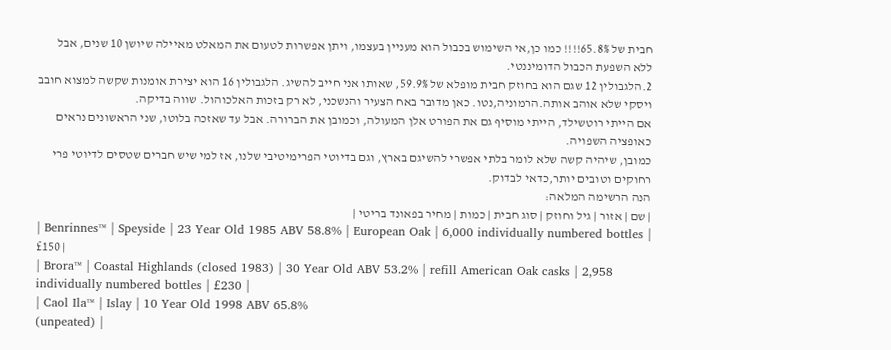חבית של 65.8%!!!! כמו כן,אי השימוש בכבול הוא מעניין בעצמו, ויתן אפשרות לטעום את המאלט מאיילה שיושן 10 שנים, אבל ללא השפעת הכבול הדומיננטי.
2.הלגבולין 12 שגם הוא בחוזק חבית מופלא של 59.9%, שאותו אני חייב להשיג. הלגבולין 16 הוא יצירת אומנות שקשה למצוא חובב ויסקי שלא אוהב אותה.הרמוניה,נטו. כאן מדובר באח הצעיר והנשכני, לא רק בזכות האלכוהול. שווה בדיקה.
אם הייתי רוטשילד, הייתי מוסיף גם את הפורט אלן המעולה, וכמובן את הברורה. אבל עד שאזכה בלוטו, שני הראשונים נראים כאופציה השפויה.
כמובן, שיהיה קשה שלא לומר בלתי אפשרי להשיגם בארץ, וגם בדיוטי הפרימיטיבי שלנו, אז למי שיש חברים שטסים לדיוטי פרי רחוקים וטובים יותר,כדאי לבדוק.
הנה הרשימה המלאה:
| שם | אזור | גיל וחוזק | סוג חבית | כמות | מחיר בפאונד בריטי |
| Benrinnes™ | Speyside | 23 Year Old 1985 ABV 58.8% | European Oak | 6,000 individually numbered bottles | £150 |
| Brora™ | Coastal Highlands (closed 1983) | 30 Year Old ABV 53.2% | refill American Oak casks | 2,958 individually numbered bottles | £230 |
| Caol Ila™ | Islay | 10 Year Old 1998 ABV 65.8%
(unpeated) |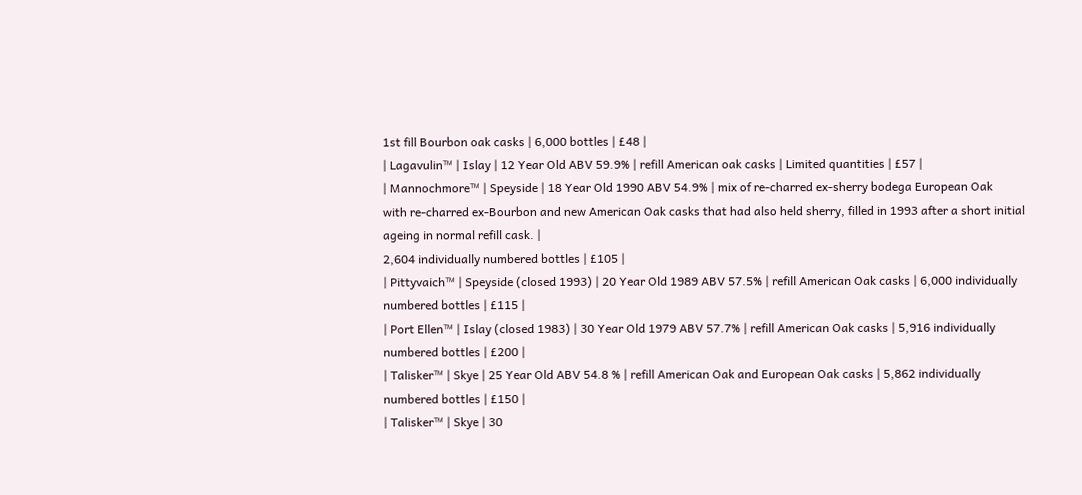1st fill Bourbon oak casks | 6,000 bottles | £48 |
| Lagavulin™ | Islay | 12 Year Old ABV 59.9% | refill American oak casks | Limited quantities | £57 |
| Mannochmore™ | Speyside | 18 Year Old 1990 ABV 54.9% | mix of re-charred ex-sherry bodega European Oak
with re-charred ex-Bourbon and new American Oak casks that had also held sherry, filled in 1993 after a short initial ageing in normal refill cask. |
2,604 individually numbered bottles | £105 |
| Pittyvaich™ | Speyside (closed 1993) | 20 Year Old 1989 ABV 57.5% | refill American Oak casks | 6,000 individually numbered bottles | £115 |
| Port Ellen™ | Islay (closed 1983) | 30 Year Old 1979 ABV 57.7% | refill American Oak casks | 5,916 individually numbered bottles | £200 |
| Talisker™ | Skye | 25 Year Old ABV 54.8 % | refill American Oak and European Oak casks | 5,862 individually numbered bottles | £150 |
| Talisker™ | Skye | 30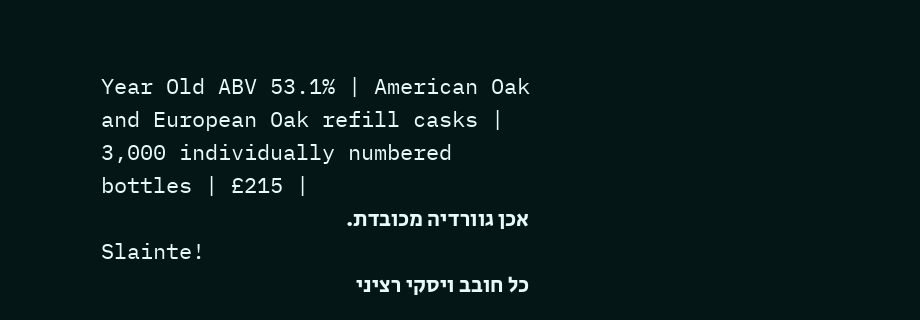Year Old ABV 53.1% | American Oak and European Oak refill casks | 3,000 individually numbered bottles | £215 |
אכן גוורדיה מכובדת.
Slainte!
כל חובב ויסקי רציני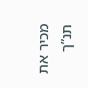מכיר את תנ”ך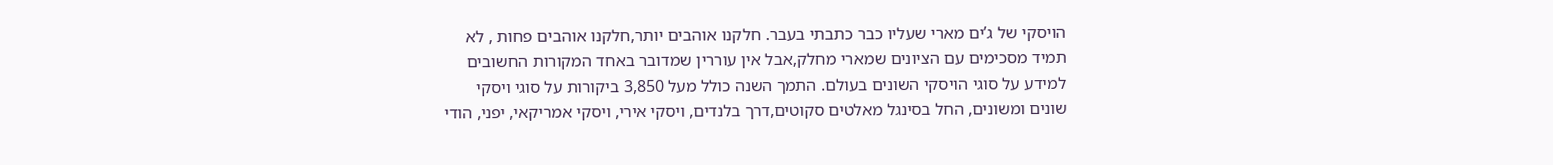הויסקי של ג’ים מארי שעליו כבר כתבתי בעבר. חלקנו אוהבים יותר,חלקנו אוהבים פחות , לא תמיד מסכימים עם הציונים שמארי מחלק,אבל אין עוררין שמדובר באחד המקורות החשובים למידע על סוגי הויסקי השונים בעולם. התמך השנה כולל מעל 3,850 ביקורות על סוגי ויסקי שונים ומשונים, החל בסינגל מאלטים סקוטים,דרך בלנדים, ויסקי אירי, ויסקי אמריקאי, יפני, הודי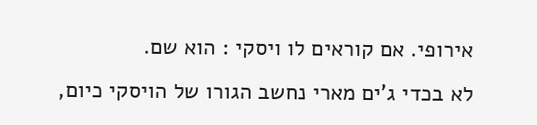אירופי. אם קוראים לו ויסקי : הוא שם.
לא בכדי ג’ים מארי נחשב הגורו של הויסקי כיום,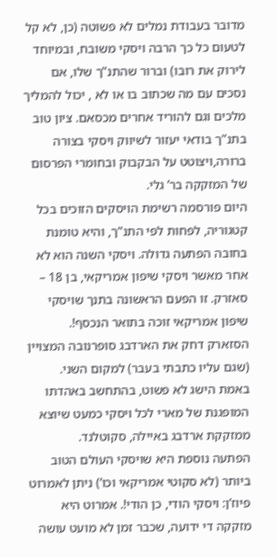מדובר בעבודת נמלים לא פשוטה (כן, לא קל לטעום כל כך הרבה ויסקי משובח, ובמיוחד לירוק את רובו) וברור שהתנ”ך שלו, אם נסכים עם מה שכתוב בו או לא , יכול להמליך מלכים וגם להוריד אחרים מכסאם. ציון טוב בתנ”ך בודאי יעזור לשיווק ויסקי בצורה ברורה,ויצוטט על הבקבוק ובחומרי הפרסום של המזקקה בר’ גלי.
היום פורסמה רשימת הויסקים הזוכים בכל קטגוריה, לפחות לפי התנ”ך, והיא טומנת בחובה הפתעה גדולה. ויסקי השנה הוא לא אחר מאשר ויסקי שיפון אמריקאי, בן 18 – סאזרק. זו הפעם הראשונה בתנך שויסקי שיפון אמריקאי זוכה בתואר הנכסף!. הסזארק דחק את הארדבג סופרנובה המצויין (שגם עליו כתבתי בעבר) למקום השני. באמת הישג לא פשוט, בהתחשב באהדתו המופגנת של מארי לכל ויסקי כמעט שיוצא ממזקקת ארדבג באיילה, סקוטלנד.
הפתעה נוספת היא שויסקי העולם הטוב ביותר (לא סקוטי אמריקאי וכו’) ניתן לאמרוט פיוז’ן: ויסקי הודי, כן הודי!. אמרוט היא מזקקה די ידועה, שכבר זמן לא מועט עושה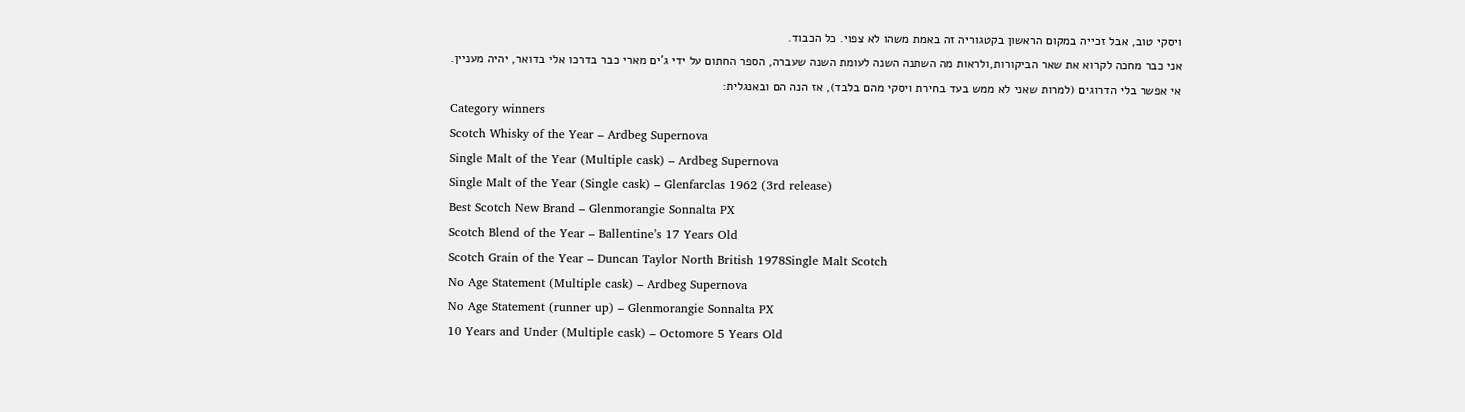ויסקי טוב, אבל זכייה במקום הראשון בקטגוריה זה באמת משהו לא צפוי. כל הכבוד.
אני כבר מחכה לקרוא את שאר הביקורות,ולראות מה השתנה השנה לעומת השנה שעברה, הספר החתום על ידי ג’ים מארי כבר בדרכו אלי בדואר, יהיה מעניין.
אי אפשר בלי הדרוגים (למרות שאני לא ממש בעד בחירת ויסקי מהם בלבד), אז הנה הם ובאנגלית:
Category winners
Scotch Whisky of the Year – Ardbeg Supernova
Single Malt of the Year (Multiple cask) – Ardbeg Supernova
Single Malt of the Year (Single cask) – Glenfarclas 1962 (3rd release)
Best Scotch New Brand – Glenmorangie Sonnalta PX
Scotch Blend of the Year – Ballentine’s 17 Years Old
Scotch Grain of the Year – Duncan Taylor North British 1978Single Malt Scotch
No Age Statement (Multiple cask) – Ardbeg Supernova
No Age Statement (runner up) – Glenmorangie Sonnalta PX
10 Years and Under (Multiple cask) – Octomore 5 Years Old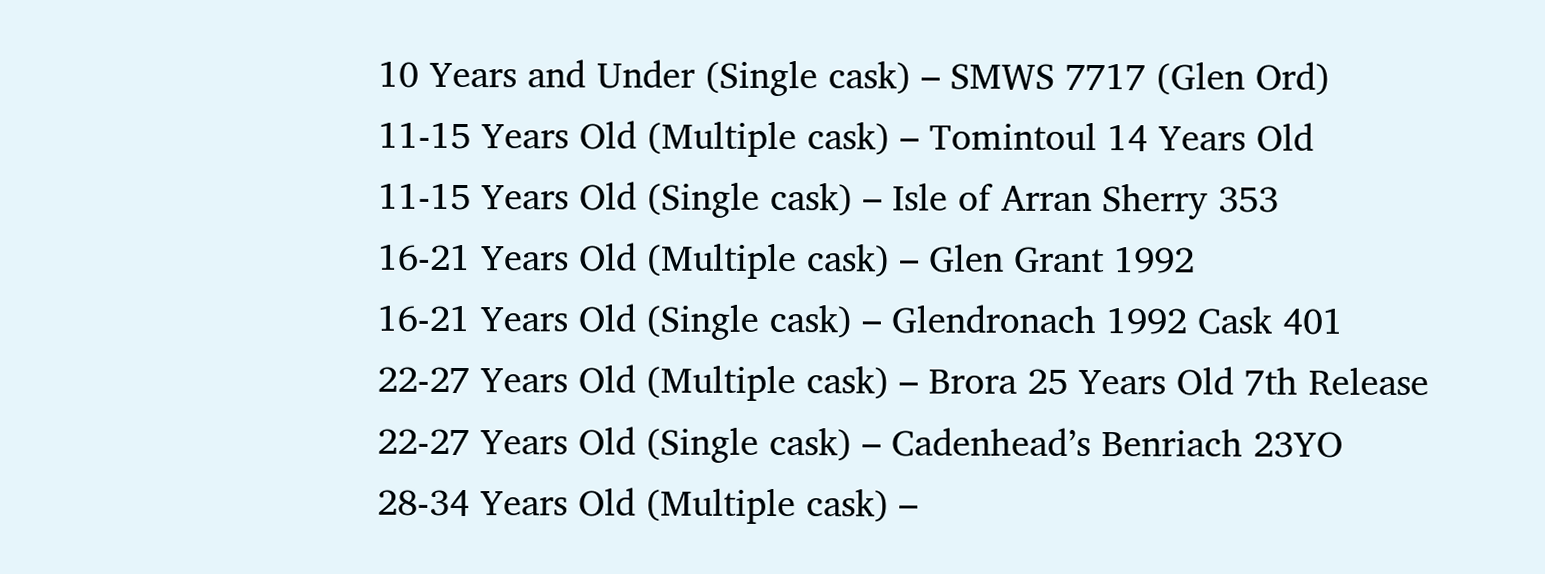10 Years and Under (Single cask) – SMWS 7717 (Glen Ord)
11-15 Years Old (Multiple cask) – Tomintoul 14 Years Old
11-15 Years Old (Single cask) – Isle of Arran Sherry 353
16-21 Years Old (Multiple cask) – Glen Grant 1992
16-21 Years Old (Single cask) – Glendronach 1992 Cask 401
22-27 Years Old (Multiple cask) – Brora 25 Years Old 7th Release
22-27 Years Old (Single cask) – Cadenhead’s Benriach 23YO
28-34 Years Old (Multiple cask) –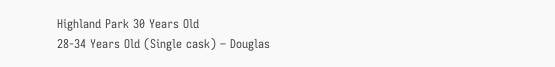Highland Park 30 Years Old
28-34 Years Old (Single cask) – Douglas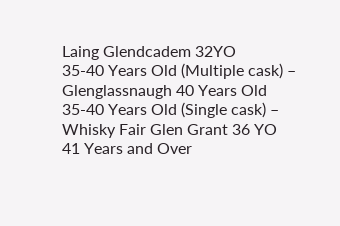Laing Glendcadem 32YO
35-40 Years Old (Multiple cask) – Glenglassnaugh 40 Years Old
35-40 Years Old (Single cask) – Whisky Fair Glen Grant 36 YO
41 Years and Over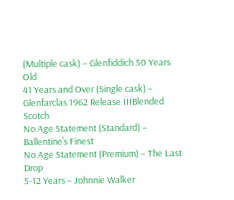(Multiple cask) – Glenfiddich 50 Years Old
41 Years and Over (Single cask) – Glenfarclas 1962 Release IIIBlended Scotch
No Age Statement (Standard) – Ballentine’s Finest
No Age Statement (Premium) – The Last Drop
5-12 Years – Johnnie Walker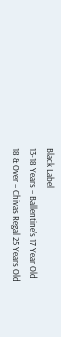Black Label
13-18 Years – Ballentine’s 17 Year Old
18 & Over – Chivas Regal 25 Years Old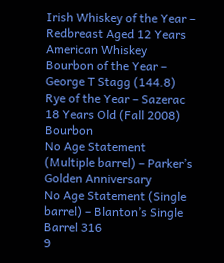Irish Whiskey of the Year – Redbreast Aged 12 Years
American Whiskey
Bourbon of the Year – George T Stagg (144.8)
Rye of the Year – Sazerac 18 Years Old (Fall 2008)
Bourbon
No Age Statement (Multiple barrel) – Parker’s Golden Anniversary
No Age Statement (Single barrel) – Blanton’s Single Barrel 316
9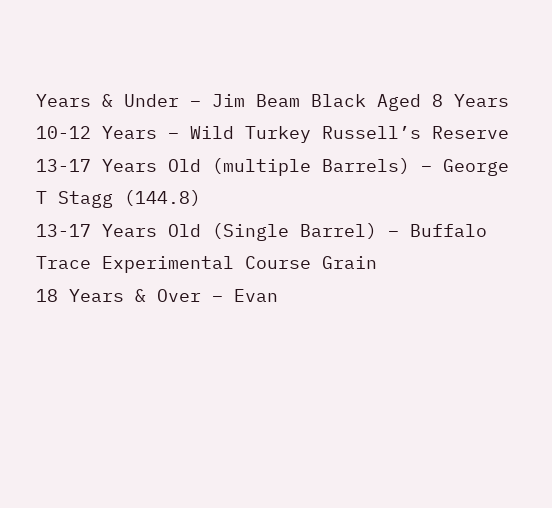Years & Under – Jim Beam Black Aged 8 Years
10-12 Years – Wild Turkey Russell’s Reserve
13-17 Years Old (multiple Barrels) – George T Stagg (144.8)
13-17 Years Old (Single Barrel) – Buffalo Trace Experimental Course Grain
18 Years & Over – Evan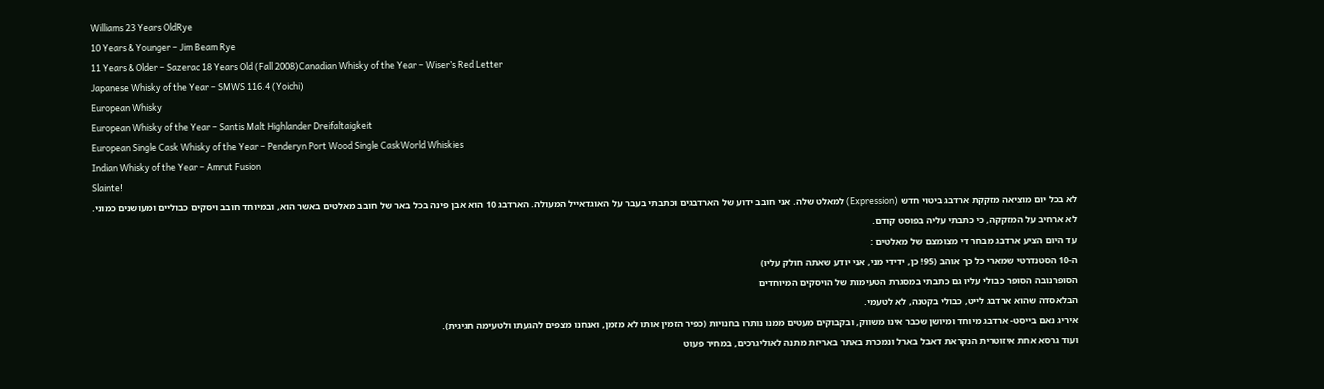Williams 23 Years OldRye
10 Years & Younger – Jim Beam Rye
11 Years & Older – Sazerac 18 Years Old (Fall 2008)Canadian Whisky of the Year – Wiser’s Red Letter
Japanese Whisky of the Year – SMWS 116.4 (Yoichi)
European Whisky
European Whisky of the Year – Santis Malt Highlander Dreifaltaigkeit
European Single Cask Whisky of the Year – Penderyn Port Wood Single CaskWorld Whiskies
Indian Whisky of the Year – Amrut Fusion
Slainte!
לא בכל יום מוציאה מזקקת ארדבג ביטוי חדש (Expression) למאלט שלה. אני חובב ידוע של הארדבגים וכתבתי בעבר על האוגדאייל המעולה. הארדבג 10 הוא אבן פינה בכל באר של חובב מאלטים באשר הוא, ובמיוחד חובב ויסקים כבוליים ומעושנים כמוני.
לא ארחיב על המזקקה, כי כתבתי עליה בפוסט קודם.
עד היום הציע ארדבג מבחר די מצומצם של מאלטים :
ה-10 הסטנדרטי שמארי כל כך אוהב (95! כן, ידידי מני, אני יודע שאתה חולק עליו)
הסופרנובה הסופר כבולי עליו גם כתבתי במסגרת הטעימות של הויסקים המיוחדים
הבלאסדה שהוא ארדבג לייט, כבולי בקטנה, לא לטעמי.
איריג נאם בייסט- ארדבג מיוחד ומיושן שכבר אינו משווק, ובקבוקים מעטים ממנו נותרו בחנויות (כפיר הזמין אותו לא מזמן, ואנחנו מצפים להגעתו ולטעימה חגיגית).
ועוד גרסא אחת איזוטרית הנקראת דאבל בארל ונמכרת באתר באריזת מתנה לאוליגרכים, במחיר פעוט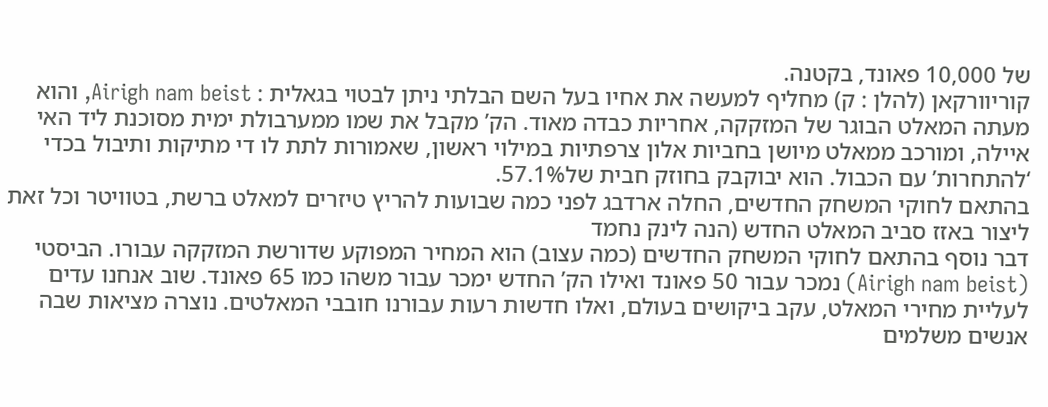של 10,000 פאונד, בקטנה.
קוריוורקאן (להלן : ק) מחליף למעשה את אחיו בעל השם הבלתי ניתן לבטוי בגאלית : Airigh nam beist, והוא מעתה המאלט הבוגר של המזקקה, אחריות כבדה מאוד. הק’ מקבל את שמו ממערבולת ימית מסוכנת ליד האי איילה, ומורכב ממאלט מיושן בחביות אלון צרפתיות במילוי ראשון, שאמורות לתת לו די מתיקות ותיבול בכדי ‘להתחרות’ עם הכבול. הוא יבוקבק בחוזק חבית של57.1%.
בהתאם לחוקי המשחק החדשים, החלה ארדבג לפני כמה שבועות להריץ טיזרים למאלט ברשת, בטוויטר וכל זאת ליצור באזז סביב המאלט החדש (הנה לינק נחמד
דבר נוסף בהתאם לחוקי המשחק החדשים (כמה עצוב) הוא המחיר המפוקע שדורשת המזקקה עבורו. הביסטי (Airigh nam beist) נמכר עבור 50 פאונד ואילו הק’ החדש ימכר עבור משהו כמו 65 פאונד. שוב אנחנו עדים לעליית מחירי המאלט, עקב ביקושים בעולם, ואלו חדשות רעות עבורנו חובבי המאלטים. נוצרה מציאות שבה אנשים משלמים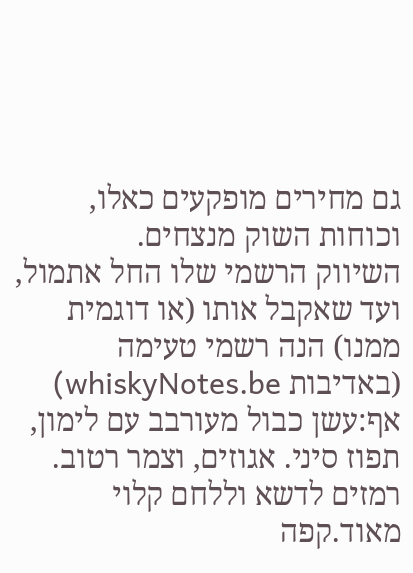גם מחירים מופקעים כאלו, וכוחות השוק מנצחים.
השיווק הרשמי שלו החל אתמול, ועד שאקבל אותו (או דוגמית ממנו) הנה רשמי טעימה (באדיבות whiskyNotes.be)
אף:עשן כבול מעורבב עם לימון, תפוז סיני. אגוזים, וצמר רטוב. רמזים לדשא וללחם קלוי מאוד.קפה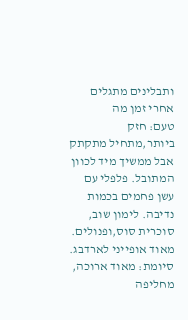ותבלינים מתגלים אחרי זמן מה
טעם: חזק ביותר,מתחיל מתקתק אבל ממשיך מיד לכוון המתובל. פלפלי עם עשן פחמים בכמות נדיבה. לימון שוב, סוכרית סוס,ופנולים. מאוד אופייני לארדבג.
סיומת: מאוד ארוכה, מחליפה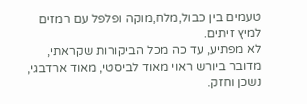טעמים בין כבול,מלח,מוקה ופלפל עם רמזים למיץ זיתים.
לא מפתיע, עד כה מכל הביקורות שקראתי, מדובר ביורש ראוי מאוד לביסטי, מאוד ארדבגי, נשכן וחזק.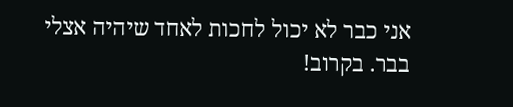אני כבר לא יכול לחכות לאחד שיהיה אצלי בבר. בקרוב!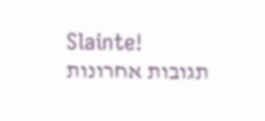Slainte!
תגובות אחרונות